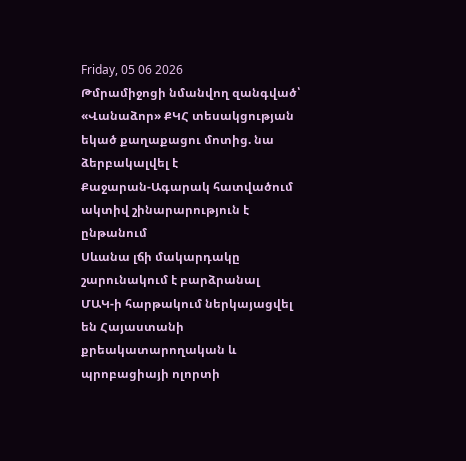Friday, 05 06 2026
Թմրամիջոցի նմանվող զանգված՝ «Վանաձոր» ՔԿՀ տեսակցության եկած քաղաքացու մոտից. նա ձերբակալվել է
Քաջարան-Ագարակ հատվածում ակտիվ շինարարություն է ընթանում
Սևանա լճի մակարդակը շարունակում է բարձրանալ
ՄԱԿ-ի հարթակում ներկայացվել են Հայաստանի քրեակատարողական և պրոբացիայի ոլորտի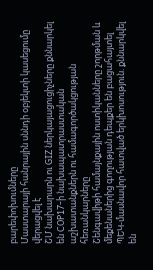բարեփոխումները
Մաստարայի հանրային սննդի օբյեկտի կասեցումը վերացվել է
ՇՄ նախարարն ու GIZ ներկայացուցիչները քննարկել են COP17-ի նախապատրաստական աշխատանքներն ու համագործակցության հեռանկարները
Շենգավիթի համայնքային ոստիկանները շորթման և մեքենաներից գողության դեպքեր են բացահայտել
ՊԵԿ-մասնավոր հատված երկխոսություն. քննարկվել են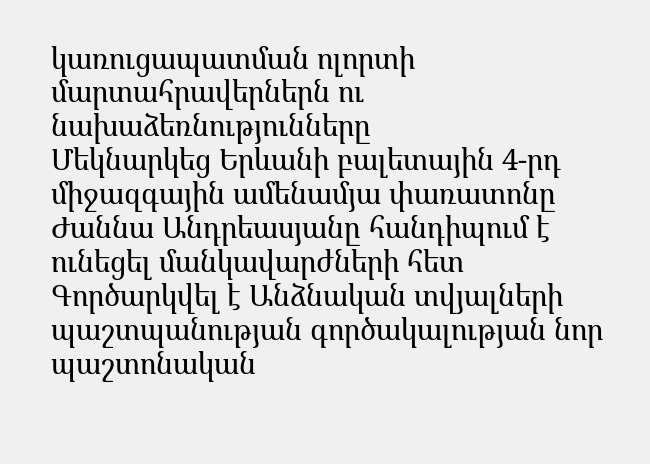կառուցապատման ոլորտի մարտահրավերներն ու նախաձեռնությունները
Մեկնարկեց Երևանի բալետային 4-րդ միջազգային ամենամյա փառատոնը
Ժաննա Անդրեասյանը հանդիպում է ունեցել մանկավարժների հետ
Գործարկվել է Անձնական տվյալների պաշտպանության գործակալության նոր պաշտոնական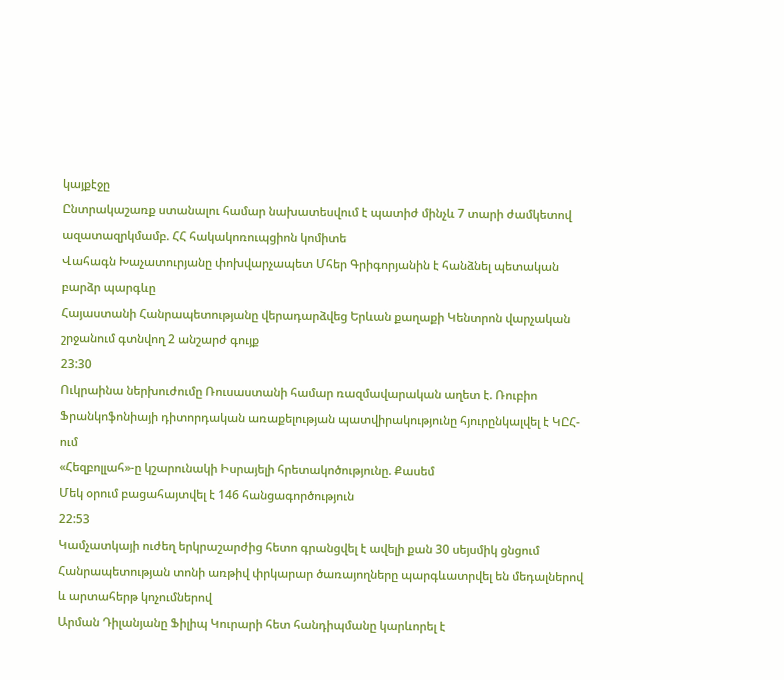կայքէջը
Ընտրակաշառք ստանալու համար նախատեսվում է պատիժ մինչև 7 տարի ժամկետով ազատազրկմամբ. ՀՀ հակակոռուպցիոն կոմիտե
Վահագն Խաչատուրյանը փոխվարչապետ Մհեր Գրիգորյանին է հանձնել պետական բարձր պարգևը
Հայաստանի Հանրապետությանը վերադարձվեց Երևան քաղաքի Կենտրոն վարչական շրջանում գտնվող 2 անշարժ գույք
23:30
Ուկրաինա ներխուժումը Ռուսաստանի համար ռազմավարական աղետ է. Ռուբիո
Ֆրանկոֆոնիայի դիտորդական առաքելության պատվիրակությունը հյուրընկալվել է ԿԸՀ-ում
«Հեզբոլլահ»-ը կշարունակի Իսրայելի հրետակոծությունը. Քասեմ
Մեկ օրում բացահայտվել է 146 հանցագործություն
22:53
Կամչատկայի ուժեղ երկրաշարժից հետո գրանցվել է ավելի քան 30 սեյսմիկ ցնցում
Հանրապետության տոնի առթիվ փրկարար ծառայողները պարգևատրվել են մեդալներով և արտահերթ կոչումներով
Արման Դիլանյանը Ֆիլիպ Կուրարի հետ հանդիպմանը կարևորել է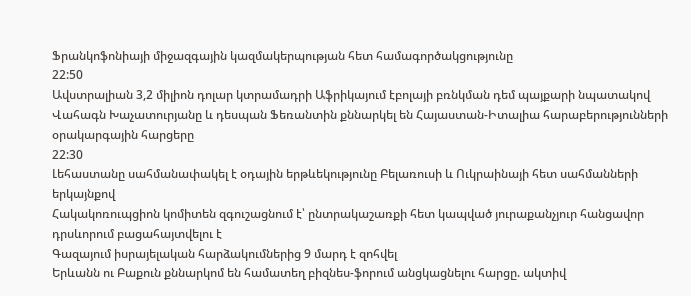Ֆրանկոֆոնիայի միջազգային կազմակերպության հետ համագործակցությունը
22:50
Ավստրալիան 3,2 միլիոն դոլար կտրամադրի Աֆրիկայում էբոլայի բռնկման դեմ պայքարի նպատակով
Վահագն Խաչատուրյանը և դեսպան Ֆեռանտին քննարկել են Հայաստան-Իտալիա հարաբերությունների օրակարգային հարցերը
22:30
Լեհաստանը սահմանափակել է օդային երթևեկությունը Բելառուսի և Ուկրաինայի հետ սահմանների երկայնքով
Հակակոռուպցիոն կոմիտեն զգուշացնում է՝ ընտրակաշառքի հետ կապված յուրաքանչյուր հանցավոր դրսևորում բացահայտվելու է
Գազայում իսրայելական հարձակումներից 9 մարդ է զոհվել
Երևանն ու Բաքուն քննարկոմ են համատեղ բիզնես-ֆորում անցկացնելու հարցը. ակտիվ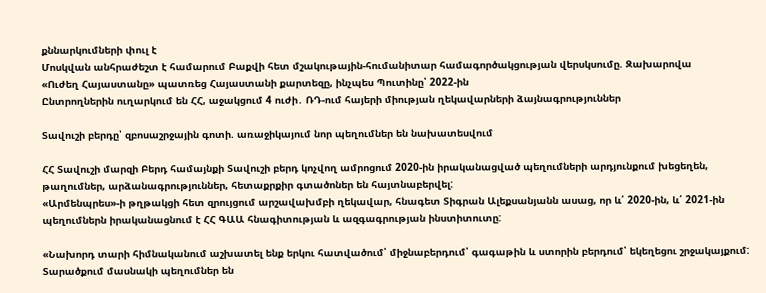քննարկումների փուլ է
Մոսկվան անհրաժեշտ է համարում Բաքվի հետ մշակութային-հումանիտար համագործակցության վերսկսումը. Զախարովա
«Ուժեղ Հայաստանը» պատռեց Հայաստանի քարտեզը, ինչպես Պուտինը՝ 2022-ին
Ընտրողներին ուղարկում են ՀՀ, աջակցում 4 ուժի․ ՌԴ-ում հայերի միության ղեկավարների ձայնագրություններ

Տավուշի բերդը՝ զբոսաշրջային գոտի. առաջիկայում նոր պեղումներ են նախատեսվում

ՀՀ Տավուշի մարզի Բերդ համայնքի Տավուշի բերդ կոչվող ամրոցում 2020-ին իրականացված պեղումների արդյունքում խեցեղեն, թաղումներ, արձանագրություններ, հետաքրքիր գտածոներ են հայտնաբերվել:
«Արմենպրես»-ի թղթակցի հետ զրույցում արշավախմբի ղեկավար, հնագետ Տիգրան Ալեքսանյանն ասաց, որ և՛ 2020-ին, և՛ 2021-ին պեղումներն իրականացնում է ՀՀ ԳԱԱ հնագիտության և ազգագրության ինստիտուտը:

«Նախորդ տարի հիմնականում աշխատել ենք երկու հատվածում՝ միջնաբերդում՝ գագաթին և ստորին բերդում՝ եկեղեցու շրջակայքում: Տարածքում մասնակի պեղումներ են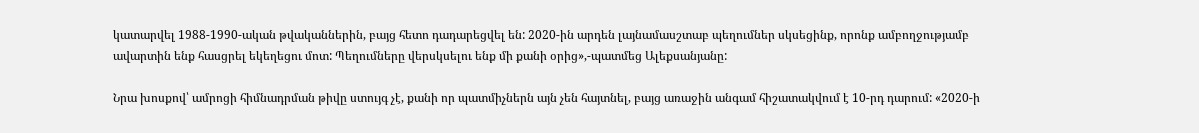կատարվել 1988-1990-ական թվականներին, բայց հետո դադարեցվել են: 2020-ին արդեն լայնամասշտաբ պեղումներ սկսեցինք, որոնք ամբողջությամբ ավարտին ենք հասցրել եկեղեցու մոտ: Պեղումները վերսկսելու ենք մի քանի օրից»,-պատմեց Ալեքսանյանը:

Նրա խոսքով՝ ամրոցի հիմնադրման թիվը ստույգ չէ, քանի որ պատմիչներն այն չեն հայտնել, բայց առաջին անգամ հիշատակվում է 10-րդ դարում: «2020-ի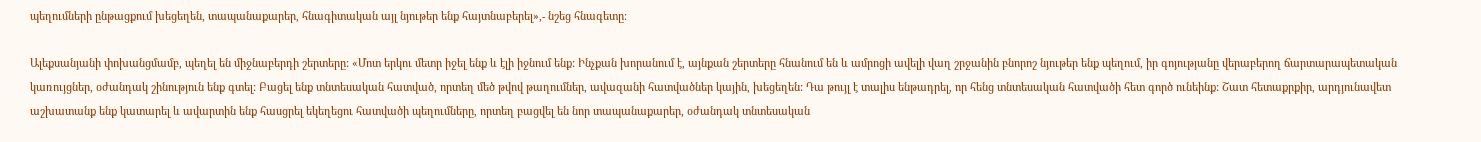պեղումների ընթացքում խեցեղեն, տապանաքարեր, հնագիտական այլ նյութեր ենք հայտնաբերել»,- նշեց հնագետը:

Ալեքսանյանի փոխանցմամբ, պեղել են միջնաբերդի շերտերը: «Մոտ երկու մետր իջել ենք և էլի իջնում ենք: Ինչքան խորանում է, այնքան շերտերը հնանում են և ամրոցի ավելի վաղ շրջանին բնորոշ նյութեր ենք պեղում, իր գոյությանը վերաբերող ճարտարապետական կառույցներ, օժանդակ շինություն ենք գտել: Բացել ենք տնտեսական հատված, որտեղ մեծ թվով թաղումներ, ավազանի հատվածներ կային, խեցեղեն: Դա թույլ է տալիս ենթադրել, որ հենց տնտեսական հատվածի հետ գործ ունեինք: Շատ հետաքրքիր, արդյունավետ աշխատանք ենք կատարել և ավարտին ենք հասցրել եկեղեցու հատվածի պեղումները, որտեղ բացվել են նոր տապանաքարեր, օժանդակ տնտեսական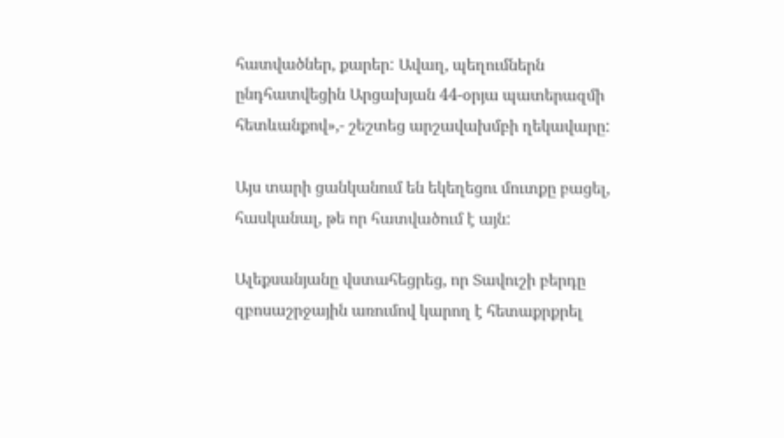հատվածներ, քարեր: Ավաղ, պեղումներն ընդհատվեցին Արցախյան 44-օրյա պատերազմի հետևանքով»,- շեշտեց արշավախմբի ղեկավարը:

Այս տարի ցանկանում են եկեղեցու մուտքը բացել, հասկանալ, թե որ հատվածում է այն:

Ալեքսանյանը վստահեցրեց, որ Տավուշի բերդը զբոսաշրջային առումով կարող է հետաքրքրել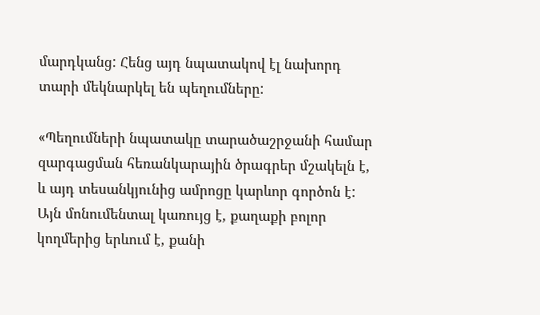մարդկանց: Հենց այդ նպատակով էլ նախորդ տարի մեկնարկել են պեղումները:

«Պեղումների նպատակը տարածաշրջանի համար զարգացման հեռանկարային ծրագրեր մշակելն է, և այդ տեսանկյունից ամրոցը կարևոր գործոն է: Այն մոնումենտալ կառույց է, քաղաքի բոլոր կողմերից երևում է, քանի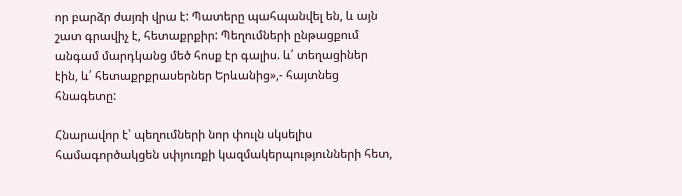որ բարձր ժայռի վրա է: Պատերը պահպանվել են, և այն շատ գրավիչ է, հետաքրքիր: Պեղումների ընթացքում անգամ մարդկանց մեծ հոսք էր գալիս. և՛ տեղացիներ էին, և՛ հետաքրքրասերներ Երևանից»,- հայտնեց հնագետը:

Հնարավոր է՝ պեղումների նոր փուլն սկսելիս համագործակցեն սփյուռքի կազմակերպությունների հետ,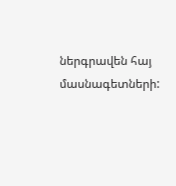ներգրավեն հայ մասնագետների: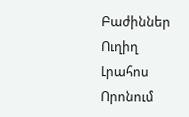Բաժիններ
Ուղիղ
Լրահոս
Որոնում